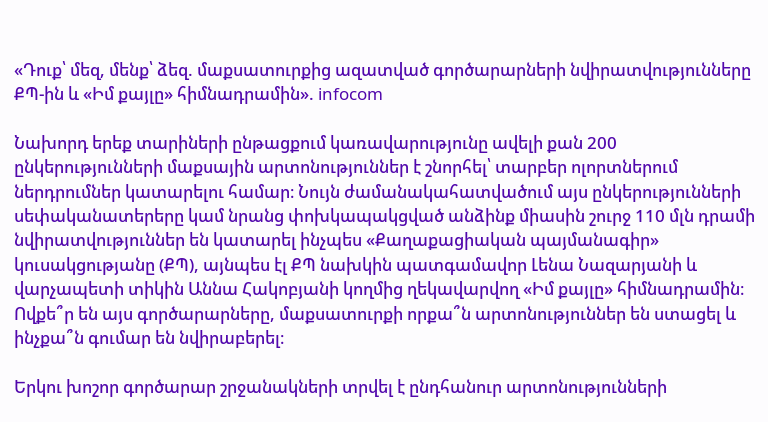«Դուք՝ մեզ, մենք՝ ձեզ. մաքսատուրքից ազատված գործարարների նվիրատվությունները ՔՊ-ին և «Իմ քայլը» հիմնադրամին». infocom

Նախորդ երեք տարիների ընթացքում կառավարությունը ավելի քան 200 ընկերությունների մաքսային արտոնություններ է շնորհել՝ տարբեր ոլորտներում ներդրումներ կատարելու համար։ Նույն ժամանակահատվածում այս ընկերությունների սեփականատերերը կամ նրանց փոխկապակցված անձինք միասին շուրջ 110 մլն դրամի նվիրատվություններ են կատարել ինչպես «Քաղաքացիական պայմանագիր» կուսակցությանը (ՔՊ), այնպես էլ ՔՊ նախկին պատգամավոր Լենա Նազարյանի և վարչապետի տիկին Աննա Հակոբյանի կողմից ղեկավարվող «Իմ քայլը» հիմնադրամին։ Ովքե՞ր են այս գործարարները, մաքսատուրքի որքա՞ն արտոնություններ են ստացել և ինչքա՞ն գումար են նվիրաբերել։

Երկու խոշոր գործարար շրջանակների տրվել է ընդհանուր արտոնությունների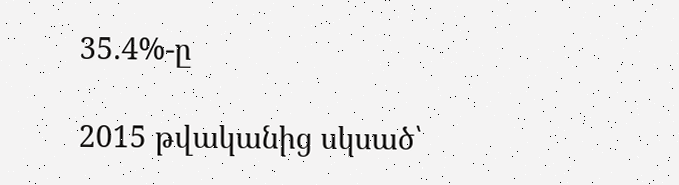35.4%-ը

2015 թվականից սկսած՝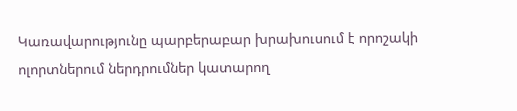Կառավարությունը պարբերաբար խրախուսում է որոշակի ոլորտներում ներդրումներ կատարող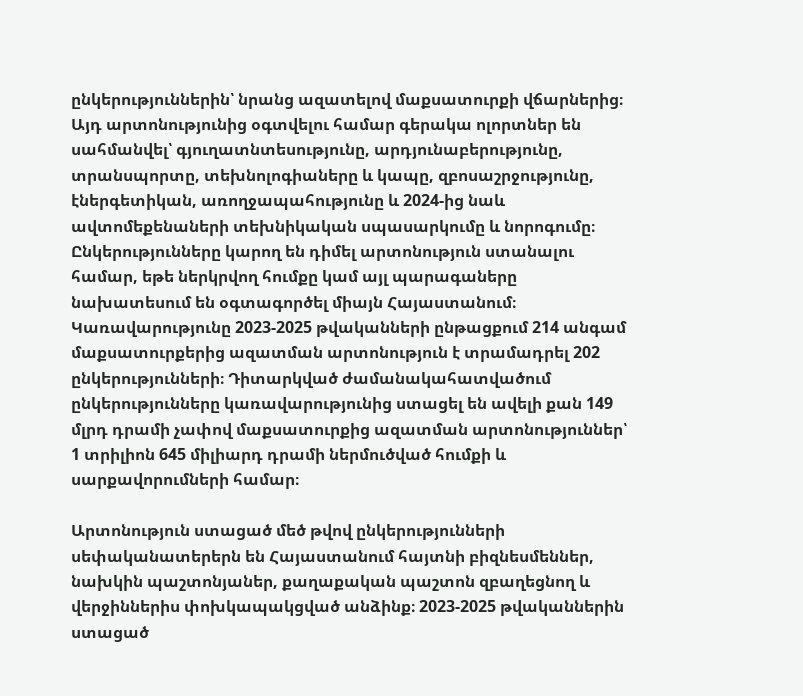ընկերություններին՝ նրանց ազատելով մաքսատուրքի վճարներից։ Այդ արտոնությունից օգտվելու համար գերակա ոլորտներ են սահմանվել՝ գյուղատնտեսությունը, արդյունաբերությունը, տրանսպորտը, տեխնոլոգիաները և կապը, զբոսաշրջությունը, էներգետիկան, առողջապահությունը և 2024-ից նաև ավտոմեքենաների տեխնիկական սպասարկումը և նորոգումը։ Ընկերությունները կարող են դիմել արտոնություն ստանալու համար, եթե ներկրվող հումքը կամ այլ պարագաները նախատեսում են օգտագործել միայն Հայաստանում։ Կառավարությունը 2023-2025 թվականների ընթացքում 214 անգամ մաքսատուրքերից ազատման արտոնություն է տրամադրել 202 ընկերությունների։ Դիտարկված ժամանակահատվածում ընկերությունները կառավարությունից ստացել են ավելի քան 149 մլրդ դրամի չափով մաքսատուրքից ազատման արտոնություններ՝ 1 տրիլիոն 645 միլիարդ դրամի ներմուծված հումքի և սարքավորումների համար։

Արտոնություն ստացած մեծ թվով ընկերությունների սեփականատերերն են Հայաստանում հայտնի բիզնեսմեններ, նախկին պաշտոնյաներ, քաղաքական պաշտոն զբաղեցնող և վերջիններիս փոխկապակցված անձինք։ 2023-2025 թվականներին ստացած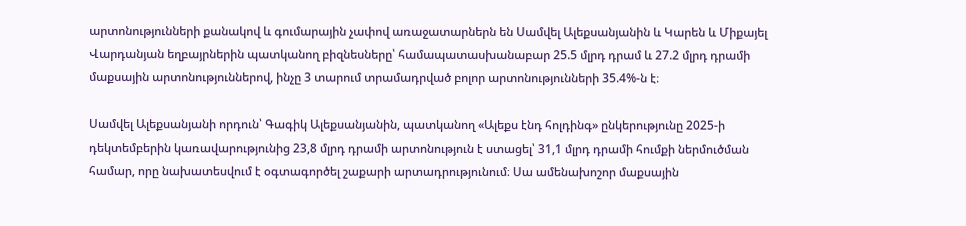արտոնությունների քանակով և գումարային չափով առաջատարներն են Սամվել Ալեքսանյանին և Կարեն և Միքայել Վարդանյան եղբայրներին պատկանող բիզնեսները՝ համապատասխանաբար 25.5 մլրդ դրամ և 27.2 մլրդ դրամի մաքսային արտոնություններով, ինչը 3 տարում տրամադրված բոլոր արտոնությունների 35.4%-ն է։

Սամվել Ալեքսանյանի որդուն՝ Գագիկ Ալեքսանյանին, պատկանող «Ալեքս էնդ հոլդինգ» ընկերությունը 2025-ի դեկտեմբերին կառավարությունից 23,8 մլրդ դրամի արտոնություն է ստացել՝ 31,1 մլրդ դրամի հումքի ներմուծման համար, որը նախատեսվում է օգտագործել շաքարի արտադրությունում։ Սա ամենախոշոր մաքսային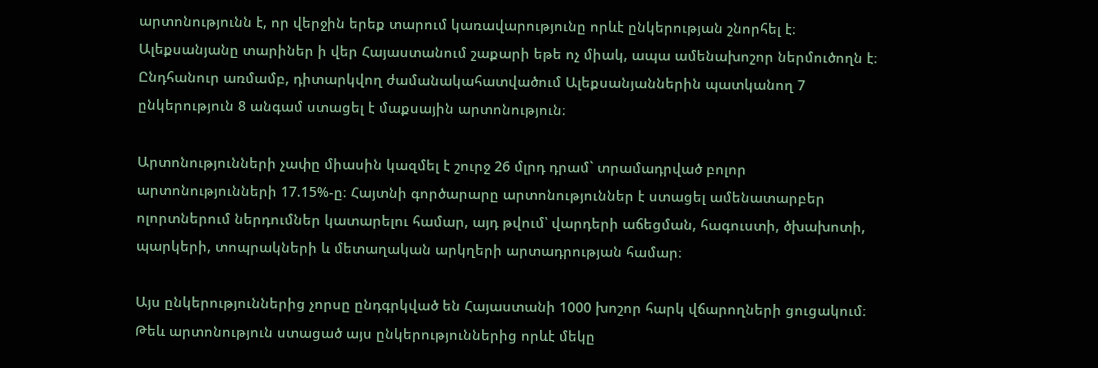արտոնությունն է, որ վերջին երեք տարում կառավարությունը որևէ ընկերության շնորհել է։ Ալեքսանյանը տարիներ ի վեր Հայաստանում շաքարի եթե ոչ միակ, ապա ամենախոշոր ներմուծողն է։ Ընդհանուր առմամբ, դիտարկվող ժամանակահատվածում Ալեքսանյաններին պատկանող 7 ընկերություն 8 անգամ ստացել է մաքսային արտոնություն։

Արտոնությունների չափը միասին կազմել է շուրջ 26 մլրդ դրամ` տրամադրված բոլոր արտոնությունների 17.15%-ը։ Հայտնի գործարարը արտոնություններ է ստացել ամենատարբեր ոլորտներում ներդումներ կատարելու համար, այդ թվում՝ վարդերի աճեցման, հագուստի, ծխախոտի, պարկերի, տոպրակների և մետաղական արկղերի արտադրության համար։

Այս ընկերություններից չորսը ընդգրկված են Հայաստանի 1000 խոշոր հարկ վճարողների ցուցակում։ Թեև արտոնություն ստացած այս ընկերություններից որևէ մեկը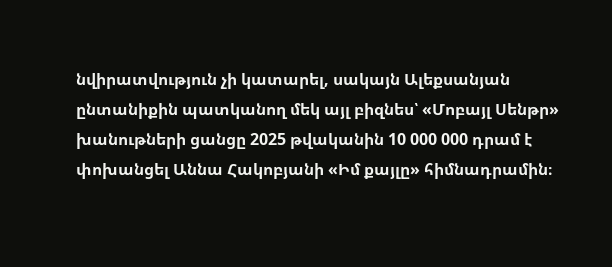նվիրատվություն չի կատարել, սակայն Ալեքսանյան ընտանիքին պատկանող մեկ այլ բիզնես՝ «Մոբայլ Սենթր» խանութների ցանցը 2025 թվականին 10 000 000 դրամ է փոխանցել Աննա Հակոբյանի «Իմ քայլը» հիմնադրամին։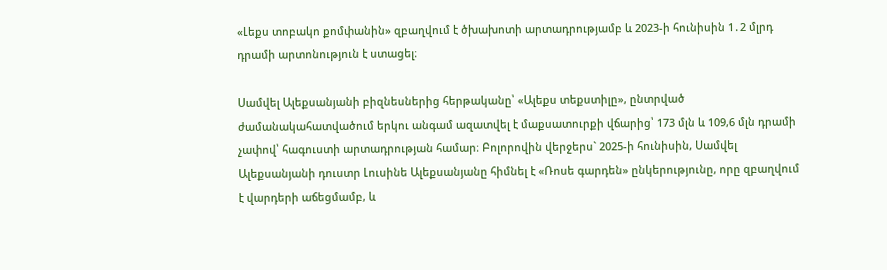«Լեքս տոբակո քոմփանին» զբաղվում է ծխախոտի արտադրությամբ և 2023-ի հունիսին 1․2 մլրդ դրամի արտոնություն է ստացել։

Սամվել Ալեքսանյանի բիզնեսներից հերթականը՝ «Ալեքս տեքստիլը», ընտրված ժամանակահատվածում երկու անգամ ազատվել է մաքսատուրքի վճարից՝ 173 մլն և 109,6 մլն դրամի չափով՝ հագուստի արտադրության համար։ Բոլորովին վերջերս` 2025-ի հունիսին, Սամվել Ալեքսանյանի դուստր Լուսինե Ալեքսանյանը հիմնել է «Ռոսե գարդեն» ընկերությունը, որը զբաղվում է վարդերի աճեցմամբ, և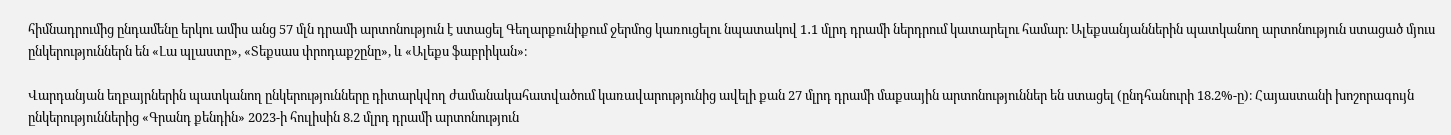հիմնադրումից ընդամենը երկու ամիս անց 57 մլն դրամի արտոնություն է ստացել Գեղարքունիքում ջերմոց կառուցելու նպատակով 1․1 մլրդ դրամի ներդրում կատարելու համար։ Ալեքսանյաններին պատկանող արտոնություն ստացած մյուս ընկերություններն են «Լա պլաստը», «Տեքսաս փրոդաքշընը», և «Ալեքս ֆաբրիկան»։

Վարդանյան եղբայրներին պատկանող ընկերությունները դիտարկվող ժամանակահատվածում կառավարությունից ավելի քան 27 մլրդ դրամի մաքսային արտոնություններ են ստացել (ընդհանուրի 18.2%-ը)։ Հայաստանի խոշորագույն ընկերություններից «Գրանդ քենդին» 2023-ի հուլիսին 8.2 մլրդ դրամի արտոնություն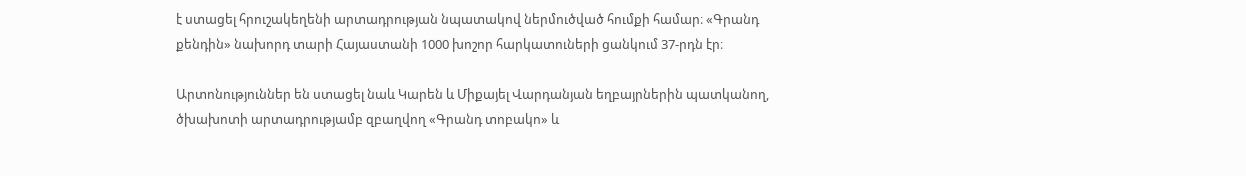է ստացել հրուշակեղենի արտադրության նպատակով ներմուծված հումքի համար։ «Գրանդ քենդին» նախորդ տարի Հայաստանի 1000 խոշոր հարկատուների ցանկում 37-րդն էր։

Արտոնություններ են ստացել նաև Կարեն և Միքայել Վարդանյան եղբայրներին պատկանող, ծխախոտի արտադրությամբ զբաղվող «Գրանդ տոբակո» և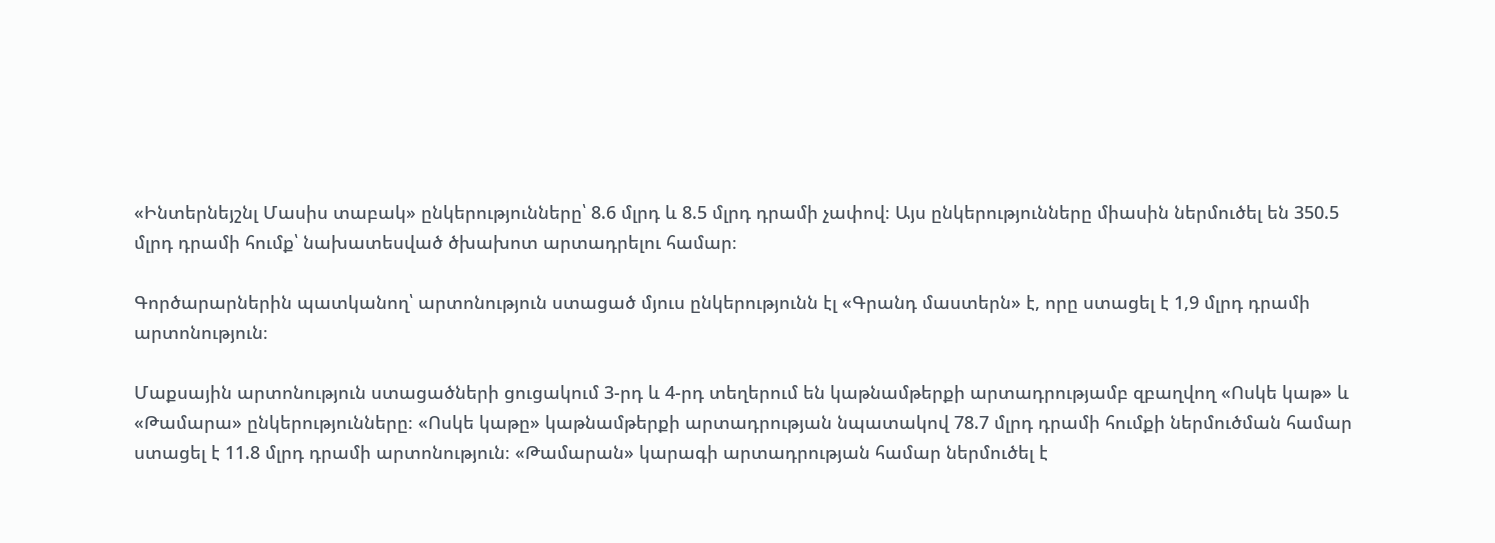«Ինտերնեյշնլ Մասիս տաբակ» ընկերությունները՝ 8.6 մլրդ և 8.5 մլրդ դրամի չափով։ Այս ընկերությունները միասին ներմուծել են 350.5 մլրդ դրամի հումք՝ նախատեսված ծխախոտ արտադրելու համար։

Գործարարներին պատկանող՝ արտոնություն ստացած մյուս ընկերությունն էլ «Գրանդ մաստերն» է, որը ստացել է 1,9 մլրդ դրամի արտոնություն։

Մաքսային արտոնություն ստացածների ցուցակում 3-րդ և 4-րդ տեղերում են կաթնամթերքի արտադրությամբ զբաղվող «Ոսկե կաթ» և «Թամարա» ընկերությունները։ «Ոսկե կաթը» կաթնամթերքի արտադրության նպատակով 78.7 մլրդ դրամի հումքի ներմուծման համար ստացել է 11.8 մլրդ դրամի արտոնություն։ «Թամարան» կարագի արտադրության համար ներմուծել է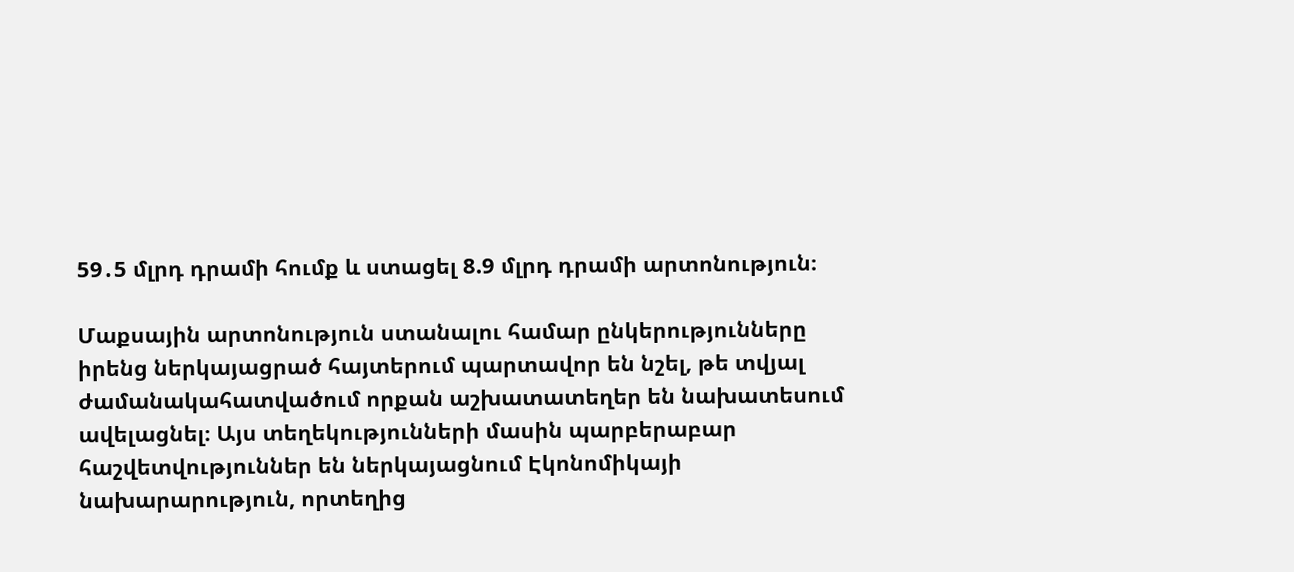59․5 մլրդ դրամի հումք և ստացել 8.9 մլրդ դրամի արտոնություն։

Մաքսային արտոնություն ստանալու համար ընկերությունները իրենց ներկայացրած հայտերում պարտավոր են նշել, թե տվյալ ժամանակահատվածում որքան աշխատատեղեր են նախատեսում ավելացնել։ Այս տեղեկությունների մասին պարբերաբար հաշվետվություններ են ներկայացնում Էկոնոմիկայի նախարարություն, որտեղից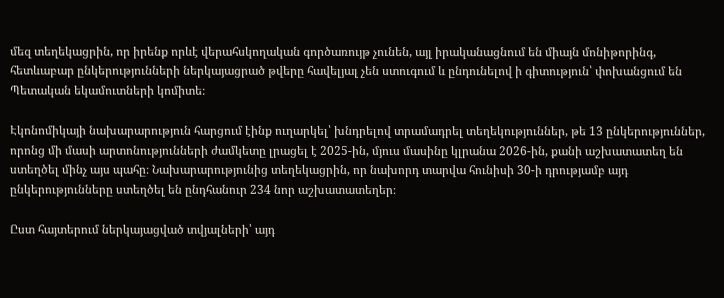մեզ տեղեկացրին, որ իրենք որևէ վերահսկողական գործառույթ չունեն, այլ իրականացնում են միայն մոնիթորինգ, հետևաբար ընկերությունների ներկայացրած թվերը հավելյալ չեն ստուգում և ընդունելով ի գիտություն՝ փոխանցում են Պետական եկամուտների կոմիտե։

Էկոնոմիկայի նախարարություն հարցում էինք ուղարկել՝ խնդրելով տրամադրել տեղեկություններ, թե 13 ընկերություններ, որոնց մի մասի արտոնությունների ժամկետը լրացել է 2025-ին, մյուս մասինը կլրանա 2026-ին, քանի աշխատատեղ են ստեղծել մինչ այս պահը։ Նախարարությունից տեղեկացրին, որ նախորդ տարվա հունիսի 30-ի դրությամբ այդ ընկերությունները ստեղծել են ընդհանուր 234 նոր աշխատատեղեր։

Ըստ հայտերում ներկայացված տվյալների՝ այդ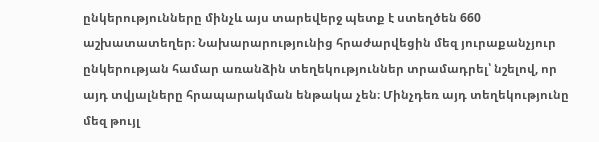ընկերությունները մինչև այս տարեվերջ պետք է ստեղծեն 660 աշխատատեղեր։ Նախարարությունից հրաժարվեցին մեզ յուրաքանչյուր ընկերության համար առանձին տեղեկություններ տրամադրել՝ նշելով, որ այդ տվյալները հրապարակման ենթակա չեն։ Մինչդեռ այդ տեղեկությունը մեզ թույլ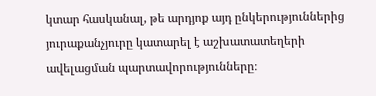կտար հասկանալ, թե արդյոք այդ ընկերություններից յուրաքանչյուրը կատարել է աշխատատեղերի ավելացման պարտավորությունները։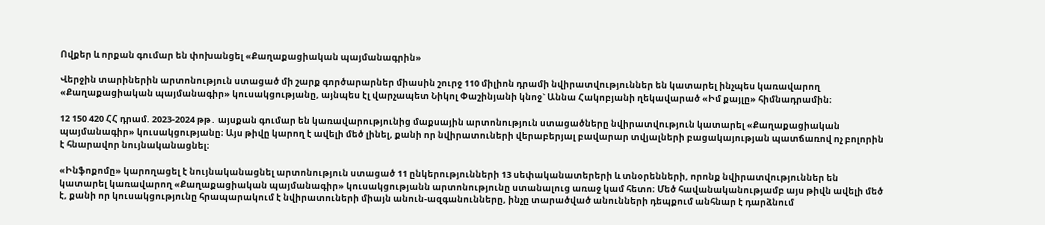Ովքեր և որքան գումար են փոխանցել «Քաղաքացիական պայմանագրին»

Վերջին տարիներին արտոնություն ստացած մի շարք գործարարներ միասին շուրջ 110 միլիոն դրամի նվիրատվություններ են կատարել ինչպես կառավարող «Քաղաքացիական պայմանագիր» կուսակցությանը, այնպես էլ վարչապետ Նիկոլ Փաշինյանի կնոջ` Աննա Հակոբյանի ղեկավարած «Իմ քայլը» հիմնադրամին։

12 150 420 ՀՀ դրամ. 2023-2024 թթ․ այսքան գումար են կառավարությունից մաքսային արտոնություն ստացածները նվիրատվություն կատարել «Քաղաքացիական պայմանագիր» կուսակցությանը։ Այս թիվը կարող է ավելի մեծ լինել, քանի որ նվիրատուների վերաբերյալ բավարար տվյալների բացակայության պատճառով ոչ բոլորին է հնարավոր նույնականացնել։

«Ինֆոքոմը» կարողացել է նույնականացնել արտոնություն ստացած 11 ընկերությունների 13 սեփականատերերի և տնօրենների, որոնք նվիրատվություններ են կատարել կառավարող «Քաղաքացիական պայմանագիր» կուսակցությանն արտոնությունը ստանալուց առաջ կամ հետո։ Մեծ հավանականությամբ այս թիվն ավելի մեծ է, քանի որ կուսակցությունը հրապարակում է նվիրատուների միայն անուն-ազգանունները, ինչը տարածված անունների դեպքում անհնար է դարձնում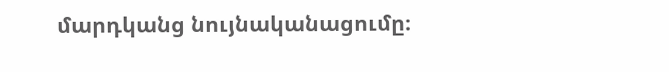մարդկանց նույնականացումը։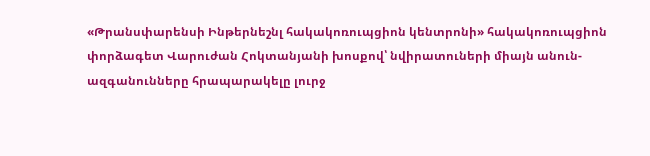«Թրանսփարենսի Ինթերնեշնլ հակակոռուպցիոն կենտրոնի» հակակոռուպցիոն փորձագետ Վարուժան Հոկտանյանի խոսքով՝ նվիրատուների միայն անուն-ազգանունները հրապարակելը լուրջ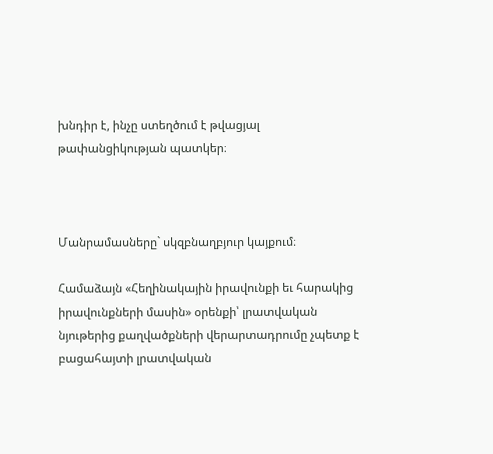խնդիր է, ինչը ստեղծում է թվացյալ թափանցիկության պատկեր։



Մանրամասները` սկզբնաղբյուր կայքում։

Համաձայն «Հեղինակային իրավունքի եւ հարակից իրավունքների մասին» օրենքի՝ լրատվական նյութերից քաղվածքների վերարտադրումը չպետք է բացահայտի լրատվական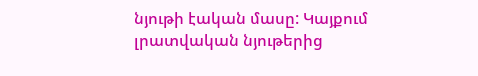նյութի էական մասը: Կայքում լրատվական նյութերից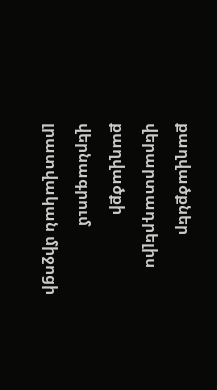քաղվածքներ վերարտադրելիս քաղվածքի վերնագրում լրատվական միջոցի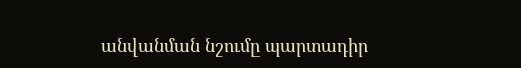անվանման նշումը պարտադիր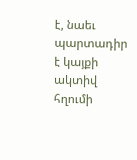է, նաեւ պարտադիր է կայքի ակտիվ հղումի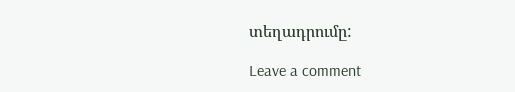տեղադրումը:

Leave a comment